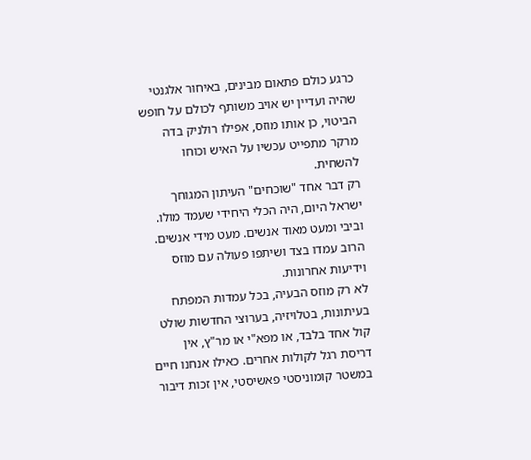כרגע כולם פתאום מבינים, באיחור אלגנטי שהיה ועדיין יש אויב משותף לכולם על חופש הביטוי, כן אותו מוזס, אפילו רולניק בדה מרקר מתפייט עכשיו על האיש וכוחו להשחית.
רק דבר אחד "שוכחים" העיתון המגוחך ישראל היום, היה הכלי היחידי שעמד מולו. וביבי ומעט מאוד אנשים. מעט מידי אנשים. הרוב עמדו בצד ושיתפו פעולה עם מוזס וידיעות אחרונות.
לא רק מוזס הבעיה, בכל עמדות המפתח בעיתונות, בטלויזיה, בערוצי החדשות שולט קול אחד בלבד, או מפא"י או מר"ץ, אין דריסת רגל לקולות אחרים. כאילו אנחנו חיים במשטר קומוניסטי פאשיסטי, אין זכות דיבור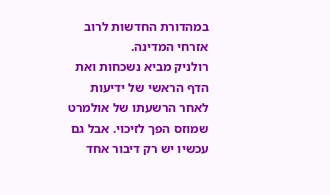במהדורת החדשות לרוב אזרחי המדינה.
רולניק מביא נשכחות ואת הדף הראשי של ידיעות לאחר הרשעתו של אולמרט שמוזס הפך לזיכוי. אבל גם עכשיו יש רק דיבור אחד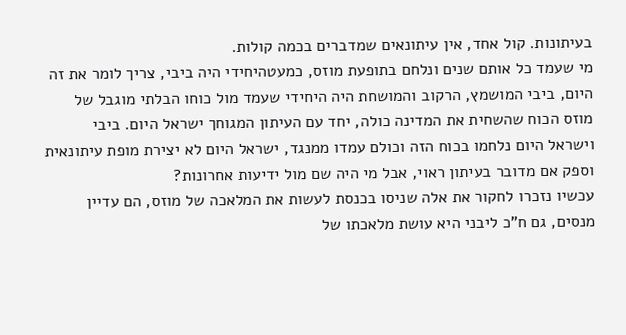בעיתונות. קול אחד, אין עיתונאים שמדברים בכמה קולות.
מי שעמד כל אותם שנים ונלחם בתופעת מוזס, כמעטהיחידי היה ביבי, צריך לומר את זה היום, ביבי המושמץ, הרקוב והמושחת היה היחידי שעמד מול כוחו הבלתי מוגבל של מוזס הכוח שהשחית את המדינה כולה, יחד עם העיתון המגוחך ישראל היום. ביבי וישראל היום נלחמו בכוח הזה וכולם עמדו ממנגד, ישראל היום לא יצירת מופת עיתונאית וספק אם מדובר בעיתון ראוי, אבל מי היה שם מול ידיעות אחרונות?
עכשיו נזכרו לחקור את אלה שניסו בכנסת לעשות את המלאכה של מוזס, הם עדיין מנסים, גם ח"כ ליבני היא עושת מלאכתו של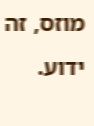מוזס, זה ידוע.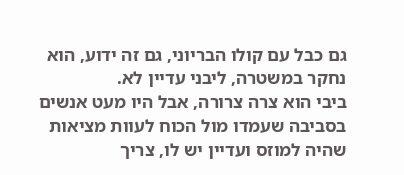גם כבל עם קולו הבריוני, גם זה ידוע, הוא נחקר במשטרה, ליבני עדיין לא.
ביבי הוא צרה צרורה, אבל היו מעט אנשים בסביבה שעמדו מול הכוח לעוות מציאות שהיה למוזס ועדיין יש לו, צריך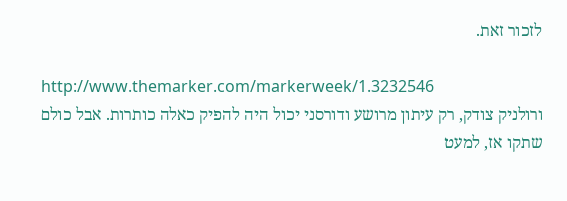לזכור זאת.

http://www.themarker.com/markerweek/1.3232546
ורולניק צודק, רק עיתון מרושע ודורסני יכול היה להפיק כאלה כותרות. אבל כולם שתקו אז, למעט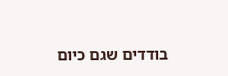בודדים שגם כיום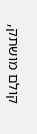קולם מושתק,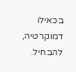בכאילו דמוקרטיה, להבחיל.